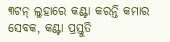୩ଟନ୍‌ ଲୁହାରେ କଣ୍ଟା କରନ୍ତି କମାର ସେବକ, କଣ୍ଟା ପ୍ରସ୍ତୁତି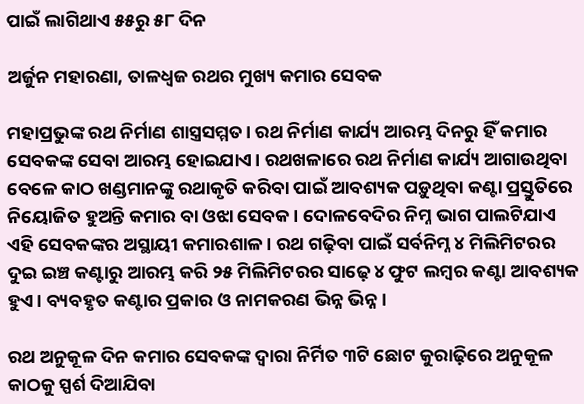ପାଇଁ ଲାଗିଥାଏ ୫୫ରୁ ୫୮ ଦିନ

ଅର୍ଜୁନ ମହାରଣା, ତାଳଧ୍ବଜ ରଥର ମୁଖ୍ୟ କମାର ସେବକ

ମହାପ୍ରଭୁଙ୍କ ରଥ ନିର୍ମାଣ ଶାସ୍ତ୍ରସମ୍ମତ। ରଥ ନିର୍ମାଣ କାର୍ଯ୍ୟ ଆରମ୍ଭ ଦିନରୁ ହିଁ କମାର ସେବକଙ୍କ ସେବା ଆରମ୍ଭ ହୋଇଯାଏ। ରଥଖଳାରେ ରଥ ନିର୍ମାଣ କାର୍ଯ୍ୟ ଆଗାଉଥିବା ବେଳେ କାଠ ଖଣ୍ଡମାନଙ୍କୁ ରଥାକୃତି କରିବା ପାଇଁ ଆବଶ୍ୟକ ପଡ଼ୁଥିବା କଣ୍ଟା ପ୍ରସ୍ତୁତିରେ ନିୟୋଜିତ ହୁଅନ୍ତି କମାର ବା ଓଝା ସେବକ। ଦୋଳବେଦିର ନିମ୍ନ ଭାଗ ପାଲଟିଯାଏ ଏହି ସେବକଙ୍କର ଅସ୍ଥାୟୀ କମାରଶାଳ। ରଥ ଗଢ଼ିବା ପାଇଁ ସର୍ବନିମ୍ନ ୪ ମିଲିମିଟରର ଦୁଇ ଇଞ୍ଚ କଣ୍ଟାରୁ ଆରମ୍ଭ କରି ୨୫ ମିଲିମିଟରର ସାଢ଼େ ୪ ଫୁଟ ଲମ୍ବର କଣ୍ଟା ଆବଶ୍ୟକ ହୁଏ। ବ୍ୟବହୃତ କଣ୍ଟାର ପ୍ରକାର ଓ ନାମକରଣ ଭିନ୍ନ ଭିନ୍ନ।

ରଥ ଅନୁକୂଳ ଦିନ କମାର ସେବକଙ୍କ ଦ୍ବାରା ନିର୍ମିତ ୩ଟି ଛୋଟ କୁରାଢ଼ିରେ ଅନୁକୂଳ କାଠକୁ ସ୍ପର୍ଶ ଦିଆଯିବା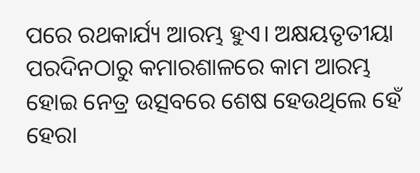ପରେ ରଥକାର୍ଯ୍ୟ ଆରମ୍ଭ ହୁଏ। ଅକ୍ଷୟତୃତୀୟା ପରଦିନଠାରୁ କମାରଶାଳରେ କାମ ଆରମ୍ଭ ହୋଇ ନେତ୍ର ଉତ୍ସବରେ ଶେଷ ହେଉଥିଲେ ହେଁ ହେରା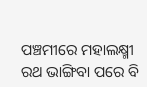ପଞ୍ଚମୀରେ ମହାଲକ୍ଷ୍ମୀ ରଥ ଭାଙ୍ଗିବା ପରେ ବି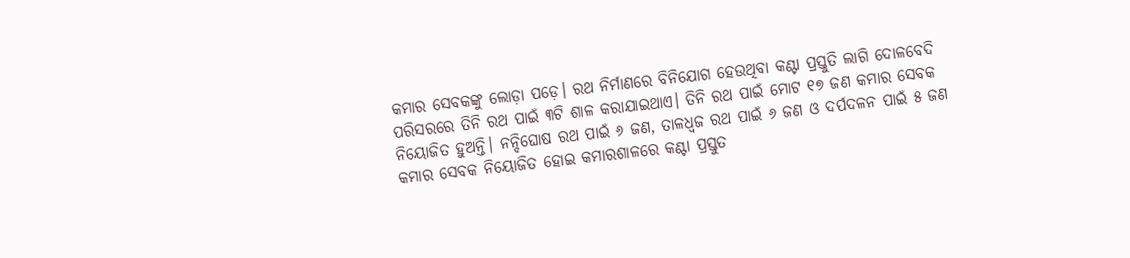କମାର ସେବକଙ୍କୁ ଲୋଡ଼ା ପଡ଼େ। ରଥ ନିର୍ମାଣରେ ବିନିଯୋଗ ହେଉଥିବା କଣ୍ଟା ପ୍ରସ୍ତୁତି ଲାଗି ଦୋଳବେଦି ପରିସରରେ ତିନି ରଥ ପାଇଁ ୩ଟି ଶାଳ କରାଯାଇଥାଏ। ତିନି ରଥ ପାଇଁ ମୋଟ ୧୭ ଜଣ କମାର ସେବକ ନିୟୋଜିତ ହୁଅନ୍ତି। ନନ୍ଦିଘୋଷ ରଥ ପାଇଁ ୬ ଜଣ, ତାଳଧ୍ବଜ ରଥ ପାଇଁ ୬ ଜଣ ଓ ଦର୍ପଦଳନ ପାଇଁ ୫ ଜଣ କମାର ସେବକ ନିୟୋଜିତ ହୋଇ କମାରଶାଳରେ କଣ୍ଟା ପ୍ରସ୍ତୁତ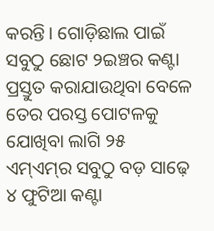କରନ୍ତି। ଗୋଡ଼ିଛାଲ ପାଇଁ ସବୁଠୁ ଛୋଟ ୨ଇଞ୍ଚର କଣ୍ଟା ପ୍ରସ୍ତୁତ କରାଯାଉଥିବା ବେଳେ ତେର ପରସ୍ତ ପୋଟଳକୁ ଯୋଖିବା ଲାଗି ୨୫ ଏମ୍‌ଏମ୍‌ର ସବୁଠୁ ବଡ଼ ସାଢ଼େ ୪ ଫୁଟିଆ କଣ୍ଟା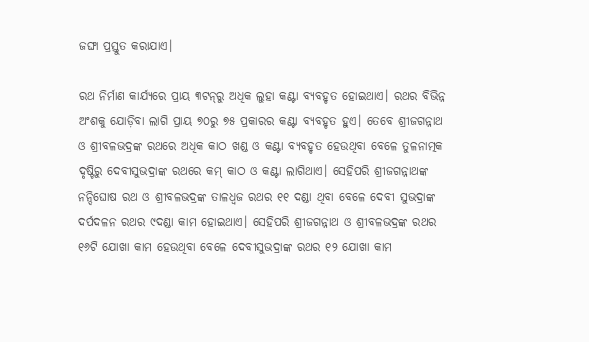ଜଙ୍ଘା ପ୍ରସ୍ତୁତ କରାଯାଏ।

ରଥ ନିର୍ମାଣ କାର୍ଯ୍ୟରେ ପ୍ରାୟ ୩ଟନ୍‌ରୁ ଅଧିକ ଲୁହା କଣ୍ଟା ବ୍ୟବହୃତ ହୋଇଥାଏ। ରଥର ବିଭିନ୍ନ ଅଂଶକୁ ଯୋଡ଼ିବା ଲାଗି ପ୍ରାୟ ୭୦ରୁ ୭୫ ପ୍ରକାରର କଣ୍ଟା ବ୍ୟବହୃତ ହୁଏ। ତେବେ ଶ୍ରୀଜଗନ୍ନାଥ ଓ ଶ୍ରୀବଳଭଦ୍ରଙ୍କ ରଥରେ ଅଧିକ କାଠ ଖଣ୍ଡ ଓ କଣ୍ଟା ବ୍ୟବହୃତ ହେଉଥିବା ବେଳେ ତୁଳନାତ୍ମକ ଦୃଷ୍ଟିରୁ ଦେବୀସୁଭଦ୍ରାଙ୍କ ରଥରେ କମ୍‌ କାଠ ଓ କଣ୍ଟା ଲାଗିଥାଏ। ସେହିପରି ଶ୍ରୀଜଗନ୍ନାଥଙ୍କ ନନ୍ଦିଘୋଷ ରଥ ଓ ଶ୍ରୀବଳଭଦ୍ରଙ୍କ ତାଳଧ୍ବଜ ରଥର ୧୧ ଦଣ୍ଡା ଥିବା ବେଳେ ଦେବୀ ସୁଭଦ୍ରାଙ୍କ ଦର୍ପଦଳନ ରଥର ୯ଦଣ୍ଡା କାମ ହୋଇଥାଏ। ସେହିପରି ଶ୍ରୀଜଗନ୍ନାଥ ଓ ଶ୍ରୀବଳଭଦ୍ରଙ୍କ ରଥର ୧୬ଟି ଯୋଖା କାମ ହେଉଥିବା ବେଳେ ଦେବୀସୁଭଦ୍ରାଙ୍କ ରଥର ୧୨ ଯୋଖା କାମ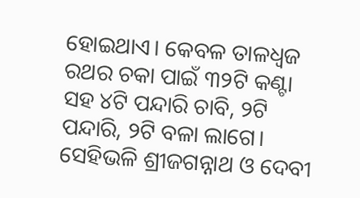ହୋଇଥାଏ। କେବଳ ତାଳଧ୍ବଜ ରଥର ଚକା ପାଇଁ ୩୨ଟି କଣ୍ଟା ସହ ୪ଟି ପନ୍ଦାରି ଚାବି, ୨ଟି ପନ୍ଦାରି, ୨ଟି ବଳା ଲାଗେ। ସେହିଭଳି ଶ୍ରୀଜଗନ୍ନାଥ ଓ ଦେବୀ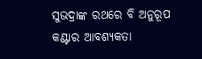ସୁଭଦ୍ରାଙ୍କ ରଥରେ ବି ଅନୁରୂପ କଣ୍ଟାର ଆବଶ୍ୟକତା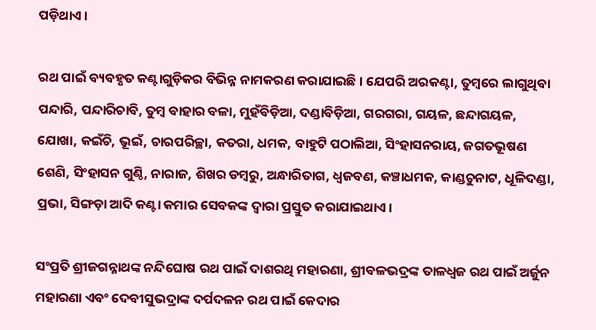ପଡ଼ିଥାଏ।

ରଥ ପାଇଁ ବ୍ୟବହୃତ କଣ୍ଟାଗୁଡ଼ିକର ବିଭିନ୍ନ ନାମକରଣ କରାଯାଇଛି। ଯେପରି ଅରକଣ୍ଟା, ତୁମ୍ବରେ ଲାଗୁଥିବା ପନ୍ଦାରି, ପନ୍ଦାରିଚାବି, ତୁମ୍ବ ବାହାର ବଳା, ମୁହଁବିଡ଼ିଆ, ଦଣ୍ଡାବିଡ଼ିଆ, ଗରଗରା, ଗୟଳ, ଛନ୍ଦାଗୟଳ, ଯୋଖା, କଇଁଚି, ଭୂଇଁ, ଚାରପରିଚ୍ଛା, କତରା, ଧମକ, ବାହୁଟି ପଠାଲିଆ, ସିଂହାସନରାୟ, ଜଗତଭୂଷଣ ଶେଣି, ସିଂହାସନ ଗୁଣ୍ଠି, ନାରାଜ, ଶିଖର ଡମ୍ବରୁ, ଅନ୍ଧାରିତାଗ, ଧ୍ବଜବଣ, କଞ୍ଚାଧମକ, କାଣ୍ଡଚୁନାଟ, ଧୂଳିଦଣ୍ଡା, ପ୍ରଭା, ସିଙ୍ଗଡ଼ା ଆଦି କଣ୍ଟା କମାର ସେବକଙ୍କ ଦ୍ବାରା ପ୍ରସ୍ତୁତ କରାଯାଇଥାଏ।

ସଂପ୍ରତି ଶ୍ରୀଜଗନ୍ନାଥଙ୍କ ନନ୍ଦିଘୋଷ ରଥ ପାଇଁ ଦାଶରଥି ମହାରଣା, ଶ୍ରୀବଳଭଦ୍ରଙ୍କ ତାଳଧ୍ବଜ ରଥ ପାଇଁ ଅର୍ଜୁନ ମହାରଣା ଏବଂ ଦେବୀସୁଭଦ୍ରାଙ୍କ ଦର୍ପଦଳନ ରଥ ପାଇଁ କେଦାର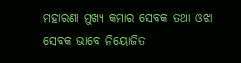ମହାରଣା ମୁଖ୍ୟ କମାର ସେବକ ତଥା ଓଝା ସେବକ ଭାବେ ନିୟୋଜିତ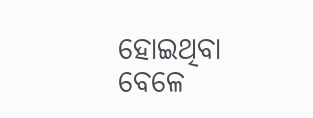ହୋଇଥିବା ବେଳେ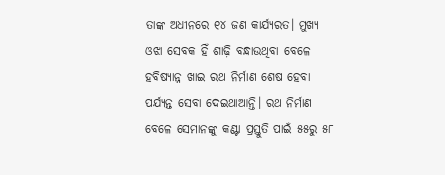ତାଙ୍କ ଅଧୀନରେ ୧୪ ଜଣ କାର୍ଯ୍ୟରତ। ମୁଖ୍ୟ ଓଝା ସେବକ ହିଁ ଶାଢ଼ି ବନ୍ଧାଉଥିବା ବେଳେ ହବିଷ୍ୟାନ୍ନ ଖାଇ ରଥ ନିର୍ମାଣ ଶେଷ ହେବା ପର୍ଯ୍ୟନ୍ତ ସେବା ଦେଇଥାଆନ୍ତି। ରଥ ନିର୍ମାଣ ବେଳେ ସେମାନଙ୍କୁ କଣ୍ଟା ପ୍ରସ୍ତୁତି ପାଇଁ ୫୫ରୁ ୫୮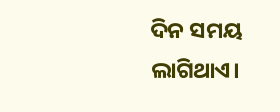ଦିନ ସମୟ ଲାଗିଥାଏ।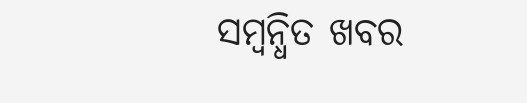ସମ୍ବନ୍ଧିତ ଖବର